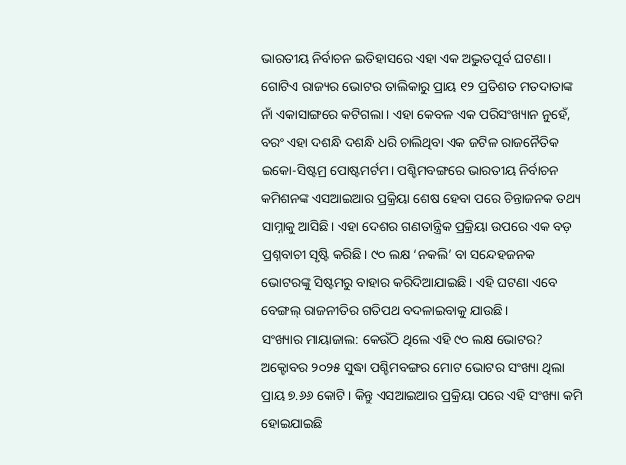ଭାରତୀୟ ନିର୍ବାଚନ ଇତିହାସରେ ଏହା ଏକ ଅଦ୍ଭୁତପୂର୍ବ ଘଟଣା। ଗୋଟିଏ ରାଜ୍ୟର ଭୋଟର ତାଲିକାରୁ ପ୍ରାୟ ୧୨ ପ୍ରତିଶତ ମତଦାତାଙ୍କ ନାଁ ଏକାସାଙ୍ଗରେ କଟିଗଲା। ଏହା କେବଳ ଏକ ପରିସଂଖ୍ୟାନ ନୁହେଁ, ବରଂ ଏହା ଦଶନ୍ଧି ଦଶନ୍ଧି ଧରି ଚାଲିଥିବା ଏକ ଜଟିଳ ରାଜନୈତିକ ଇକୋ-ସିଷ୍ଟମ୍ର ପୋଷ୍ଟମର୍ଟମ। ପଶ୍ଚିମବଙ୍ଗରେ ଭାରତୀୟ ନିର୍ବାଚନ କମିଶନଙ୍କ ଏସଆଇଆର ପ୍ରକ୍ରିୟା ଶେଷ ହେବା ପରେ ଚିନ୍ତାଜନକ ତଥ୍ୟ ସାମ୍ନାକୁ ଆସିଛି। ଏହା ଦେଶର ଗଣତାନ୍ତ୍ରିକ ପ୍ରକ୍ରିୟା ଉପରେ ଏକ ବଡ଼ ପ୍ରଶ୍ନବାଚୀ ସୃଷ୍ଟି କରିଛି। ୯୦ ଲକ୍ଷ ‘ନକଲି’ ବା ସନ୍ଦେହଜନକ ଭୋଟରଙ୍କୁ ସିଷ୍ଟମରୁ ବାହାର କରିଦିଆଯାଇଛି। ଏହି ଘଟଣା ଏବେ ବେଙ୍ଗଲ୍ ରାଜନୀତିର ଗତିପଥ ବଦଳାଇବାକୁ ଯାଉଛି।
ସଂଖ୍ୟାର ମାୟାଜାଲ: କେଉଁଠି ଥିଲେ ଏହି ୯୦ ଲକ୍ଷ ଭୋଟର?
ଅକ୍ଟୋବର ୨୦୨୫ ସୁଦ୍ଧା ପଶ୍ଚିମବଙ୍ଗର ମୋଟ ଭୋଟର ସଂଖ୍ୟା ଥିଲା ପ୍ରାୟ ୭.୬୬ କୋଟି। କିନ୍ତୁ ଏସଆଇଆର ପ୍ରକ୍ରିୟା ପରେ ଏହି ସଂଖ୍ୟା କମି ହୋଇଯାଇଛି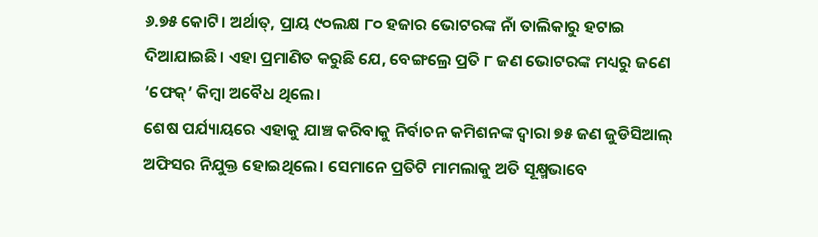୬.୭୫ କୋଟି। ଅର୍ଥାତ୍, ପ୍ରାୟ ୯୦ଲକ୍ଷ ୮୦ ହଜାର ଭୋଟରଙ୍କ ନାଁ ତାଲିକାରୁ ହଟାଇ ଦିଆଯାଇଛି। ଏହା ପ୍ରମାଣିତ କରୁଛି ଯେ, ବେଙ୍ଗଲ୍ରେ ପ୍ରତି ୮ ଜଣ ଭୋଟରଙ୍କ ମଧ୍ୟରୁ ଜଣେ ‘ଫେକ୍’ କିମ୍ବା ଅବୈଧ ଥିଲେ।
ଶେଷ ପର୍ଯ୍ୟାୟରେ ଏହାକୁ ଯାଞ୍ଚ କରିବାକୁ ନିର୍ବାଚନ କମିଶନଙ୍କ ଦ୍ୱାରା ୭୫ ଜଣ ଜୁଡିସିଆଲ୍ ଅଫିସର ନିଯୁକ୍ତ ହୋଇଥିଲେ। ସେମାନେ ପ୍ରତିଟି ମାମଲାକୁ ଅତି ସୂକ୍ଷ୍ମଭାବେ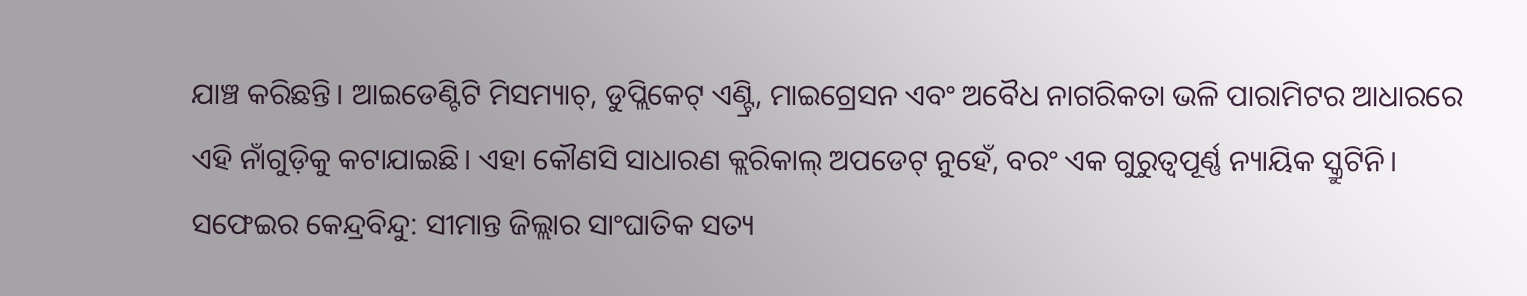ଯାଞ୍ଚ କରିଛନ୍ତି। ଆଇଡେଣ୍ଟିଟି ମିସମ୍ୟାଚ୍, ଡୁପ୍ଲିକେଟ୍ ଏଣ୍ଟ୍ରି, ମାଇଗ୍ରେସନ ଏବଂ ଅବୈଧ ନାଗରିକତା ଭଳି ପାରାମିଟର ଆଧାରରେ ଏହି ନାଁଗୁଡ଼ିକୁ କଟାଯାଇଛି। ଏହା କୌଣସି ସାଧାରଣ କ୍ଲରିକାଲ୍ ଅପଡେଟ୍ ନୁହେଁ, ବରଂ ଏକ ଗୁରୁତ୍ୱପୂର୍ଣ୍ଣ ନ୍ୟାୟିକ ସ୍କ୍ରୁଟିନି।
ସଫେଇର କେନ୍ଦ୍ରବିନ୍ଦୁ: ସୀମାନ୍ତ ଜିଲ୍ଲାର ସାଂଘାତିକ ସତ୍ୟ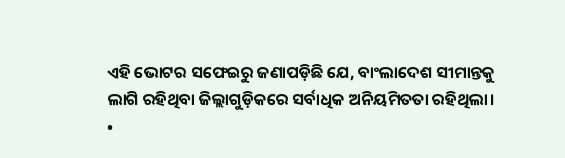ଏହି ଭୋଟର ସଫେଇରୁ ଜଣାପଡ଼ିଛି ଯେ, ବାଂଲାଦେଶ ସୀମାନ୍ତକୁ ଲାଗି ରହିଥିବା ଜିଲ୍ଲାଗୁଡ଼ିକରେ ସର୍ବାଧିକ ଅନିୟମିତତା ରହିଥିଲା।
•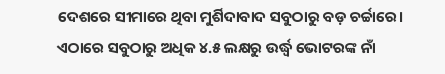ଦେଶରେ ସୀମାରେ ଥିବା ମୁର୍ଶିଦାବାଦ ସବୁଠାରୁ ବଡ଼ ଚର୍ଚ୍ଚାରେ। ଏଠାରେ ସବୁଠାରୁ ଅଧିକ ୪.୫ ଲକ୍ଷରୁ ଉର୍ଦ୍ଧ୍ୱ ଭୋଟରଙ୍କ ନାଁ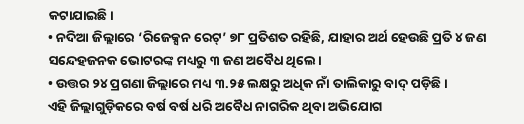କଟାଯାଇଛି।
• ନଦିଆ ଜିଲ୍ଲାରେ ‘ରିଜେକ୍ସନ ରେଟ୍’ ୭୮ ପ୍ରତିଶତ ରହିଛି, ଯାହାର ଅର୍ଥ ହେଉଛି ପ୍ରତି ୪ ଜଣ ସନ୍ଦେହଜନକ ଭୋଟରଙ୍କ ମଧ୍ୟରୁ ୩ ଜଣ ଅବୈଧ ଥିଲେ।
• ଉତ୍ତର ୨୪ ପ୍ରଗଣା ଜିଲ୍ଲାରେ ମଧ୍ୟ ୩.୨୫ ଲକ୍ଷରୁ ଅଧିକ ନାଁ ତାଲିକାରୁ ବାଦ୍ ପଡ଼ିଛି।
ଏହି ଜିଲ୍ଲାଗୁଡ଼ିକରେ ବର୍ଷ ବର୍ଷ ଧରି ଅବୈଧ ନାଗରିକ ଥିବା ଅଭିଯୋଗ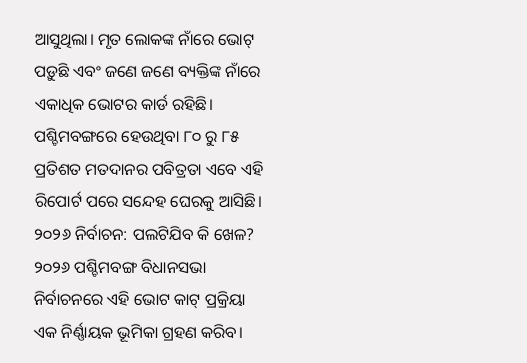ଆସୁଥିଲା। ମୃତ ଲୋକଙ୍କ ନାଁରେ ଭୋଟ୍ ପଡ଼ୁଛି ଏବଂ ଜଣେ ଜଣେ ବ୍ୟକ୍ତିଙ୍କ ନାଁରେ ଏକାଧିକ ଭୋଟର କାର୍ଡ ରହିଛି। ପଶ୍ଚିମବଙ୍ଗରେ ହେଉଥିବା ୮୦ ରୁ ୮୫ ପ୍ରତିଶତ ମତଦାନର ପବିତ୍ରତା ଏବେ ଏହି ରିପୋର୍ଟ ପରେ ସନ୍ଦେହ ଘେରକୁ ଆସିଛି।
୨୦୨୬ ନିର୍ବାଚନ: ପଲଟିଯିବ କି ଖେଳ?
୨୦୨୬ ପଶ୍ଚିମବଙ୍ଗ ବିଧାନସଭା ନିର୍ବାଚନରେ ଏହି ଭୋଟ କାଟ୍ ପ୍ରକ୍ରିୟା ଏକ ନିର୍ଣ୍ଣାୟକ ଭୂମିକା ଗ୍ରହଣ କରିବ।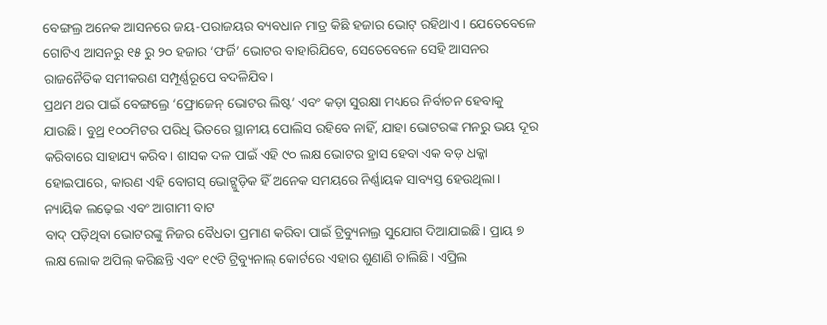ବେଙ୍ଗଲ୍ର ଅନେକ ଆସନରେ ଜୟ-ପରାଜୟର ବ୍ୟବଧାନ ମାତ୍ର କିଛି ହଜାର ଭୋଟ୍ ରହିଥାଏ। ଯେତେବେଳେ ଗୋଟିଏ ଆସନରୁ ୧୫ ରୁ ୨୦ ହଜାର ‘ଫର୍ଜି’ ଭୋଟର ବାହାରିଯିବେ, ସେତେବେଳେ ସେହି ଆସନର ରାଜନୈତିକ ସମୀକରଣ ସମ୍ପୂର୍ଣ୍ଣରୂପେ ବଦଳିଯିବ।
ପ୍ରଥମ ଥର ପାଇଁ ବେଙ୍ଗଲ୍ରେ ‘ଫ୍ରୋଜେନ୍ ଭୋଟର ଲିଷ୍ଟ’ ଏବଂ କଡ଼ା ସୁରକ୍ଷା ମଧ୍ୟରେ ନିର୍ବାଚନ ହେବାକୁ ଯାଉଛି। ବୁଥ୍ର ୧୦୦ମିଟର ପରିଧି ଭିତରେ ସ୍ଥାନୀୟ ପୋଲିସ ରହିବେ ନାହିଁ, ଯାହା ଭୋଟରଙ୍କ ମନରୁ ଭୟ ଦୂର କରିବାରେ ସାହାଯ୍ୟ କରିବ। ଶାସକ ଦଳ ପାଇଁ ଏହି ୯୦ ଲକ୍ଷ ଭୋଟର ହ୍ରାସ ହେବା ଏକ ବଡ଼ ଧକ୍କା ହୋଇପାରେ, କାରଣ ଏହି ବୋଗସ୍ ଭୋଟ୍ଗୁଡ଼ିକ ହିଁ ଅନେକ ସମୟରେ ନିର୍ଣ୍ଣାୟକ ସାବ୍ୟସ୍ତ ହେଉଥିଲା।
ନ୍ୟାୟିକ ଲଢ଼େଇ ଏବଂ ଆଗାମୀ ବାଟ
ବାଦ୍ ପଡ଼ିଥିବା ଭୋଟରଙ୍କୁ ନିଜର ବୈଧତା ପ୍ରମାଣ କରିବା ପାଇଁ ଟ୍ରିବ୍ୟୁନାଲ୍ର ସୁଯୋଗ ଦିଆଯାଇଛି। ପ୍ରାୟ ୭ ଲକ୍ଷ ଲୋକ ଅପିଲ୍ କରିଛନ୍ତି ଏବଂ ୧୯ଟି ଟ୍ରିବ୍ୟୁନାଲ୍ କୋର୍ଟରେ ଏହାର ଶୁଣାଣି ଚାଲିଛି। ଏପ୍ରିଲ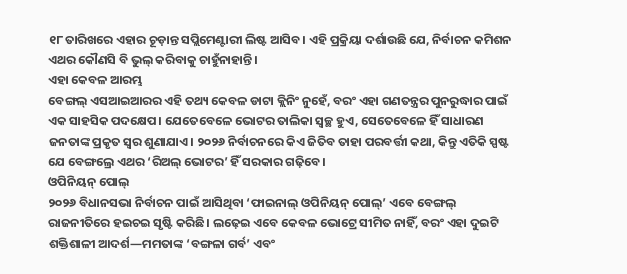୧୮ ତାରିଖରେ ଏହାର ଚୂଡ଼ାନ୍ତ ସପ୍ଲିମେଣ୍ଟାରୀ ଲିଷ୍ଟ ଆସିବ। ଏହି ପ୍ରକ୍ରିୟା ଦର୍ଶାଉଛି ଯେ, ନିର୍ବାଚନ କମିଶନ ଏଥର କୌଣସି ବି ଭୁଲ୍ କରିବାକୁ ଚାହୁଁନାହାନ୍ତି।
ଏହା କେବଳ ଆରମ୍ଭ
ବେଙ୍ଗଲ୍ ଏସଆଇଆରର ଏହି ତଥ୍ୟ କେବଳ ଡାଟା କ୍ଲିନିଂ ନୁହେଁ, ବରଂ ଏହା ଗଣତନ୍ତ୍ରର ପୁନରୁଦ୍ଧାର ପାଇଁ ଏକ ସାହସିକ ପଦକ୍ଷେପ। ଯେତେବେଳେ ଭୋଟର ତାଲିକା ସ୍ୱଚ୍ଛ ହୁଏ, ସେତେବେଳେ ହିଁ ସାଧାରଣ ଜନତାଙ୍କ ପ୍ରକୃତ ସ୍ୱର ଶୁଣାଯାଏ। ୨୦୨୬ ନିର୍ବାଚନରେ କିଏ ଜିତିବ ତାହା ପରବର୍ତ୍ତୀ କଥା, କିନ୍ତୁ ଏତିକି ସ୍ପଷ୍ଟ ଯେ ବେଙ୍ଗଲ୍ରେ ଏଥର ‘ରିଅଲ୍ ଭୋଟର’ ହିଁ ସରକାର ଗଢ଼ିବେ।
ଓପିନିୟନ୍ ପୋଲ୍
୨୦୨୬ ବିଧାନସଭା ନିର୍ବାଚନ ପାଇଁ ଆସିଥିବା ‘ଫାଇନାଲ୍ ଓପିନିୟନ୍ ପୋଲ୍’ ଏବେ ବେଙ୍ଗଲ୍ ରାଜନୀତିରେ ହଇଚଇ ସୃଷ୍ଟି କରିଛି। ଲଢ଼େଇ ଏବେ କେବଳ ଭୋଟ୍ରେ ସୀମିତ ନାହିଁ, ବରଂ ଏହା ଦୁଇଟି ଶକ୍ତିଶାଳୀ ଆଦର୍ଶ—ମମତାଙ୍କ ‘ବଙ୍ଗଳା ଗର୍ବ’ ଏବଂ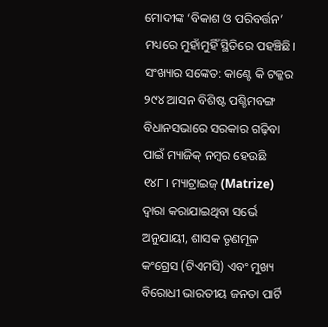ମୋଦୀଙ୍କ ‘ବିକାଶ ଓ ପରିବର୍ତ୍ତନ’ ମଧ୍ୟରେ ମୁହାଁମୁହିଁ ସ୍ଥିତିରେ ପହଞ୍ଚିଛି।
ସଂଖ୍ୟାର ସଙ୍କେତ: କାଣ୍ଟେ କି ଟକ୍କର
୨୯୪ ଆସନ ବିଶିଷ୍ଟ ପଶ୍ଚିମବଙ୍ଗ ବିଧାନସଭାରେ ସରକାର ଗଢ଼ିବା ପାଇଁ ମ୍ୟାଜିକ୍ ନମ୍ବର ହେଉଛି ୧୪୮। ମ୍ୟାଟ୍ରାଇଜ୍ (Matrize) ଦ୍ୱାରା କରାଯାଇଥିବା ସର୍ଭେ ଅନୁଯାୟୀ, ଶାସକ ତୃଣମୂଳ କଂଗ୍ରେସ (ଟିଏମସି) ଏବଂ ମୁଖ୍ୟ ବିରୋଧୀ ଭାରତୀୟ ଜନତା ପାର୍ଟି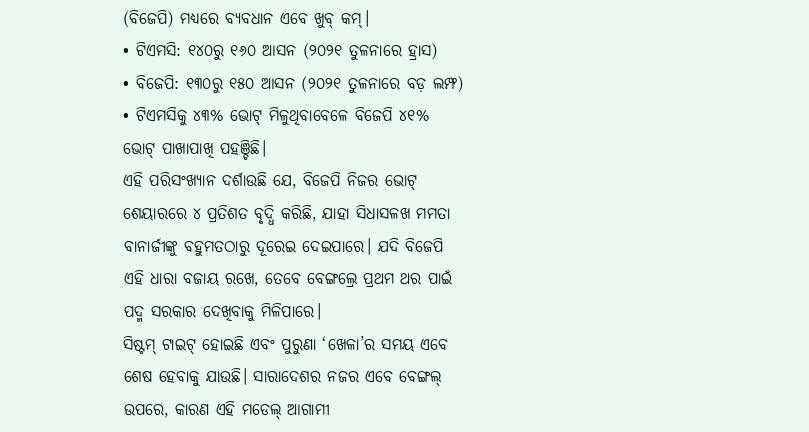(ବିଜେପି) ମଧ୍ୟରେ ବ୍ୟବଧାନ ଏବେ ଖୁବ୍ କମ୍।
• ଟିଏମସି: ୧୪୦ରୁ ୧୬୦ ଆସନ (୨୦୨୧ ତୁଳନାରେ ହ୍ରାସ)
• ବିଜେପି: ୧୩୦ରୁ ୧୫୦ ଆସନ (୨୦୨୧ ତୁଳନାରେ ବଡ଼ ଲମ୍ଫ)
• ଟିଏମସିକୁ ୪୩% ଭୋଟ୍ ମିଳୁଥିବାବେଳେ ବିଜେପି ୪୧% ଭୋଟ୍ ପାଖାପାଖି ପହଞ୍ଚିଛି।
ଏହି ପରିସଂଖ୍ୟାନ ଦର୍ଶାଉଛି ଯେ, ବିଜେପି ନିଜର ଭୋଟ୍ ଶେୟାରରେ ୪ ପ୍ରତିଶତ ବୃଦ୍ଧି କରିଛି, ଯାହା ସିଧାସଳଖ ମମତା ବାନାର୍ଜୀଙ୍କୁ ବହୁମତଠାରୁ ଦୂରେଇ ଦେଇପାରେ। ଯଦି ବିଜେପି ଏହି ଧାରା ବଜାୟ ରଖେ, ତେବେ ବେଙ୍ଗଲ୍ରେ ପ୍ରଥମ ଥର ପାଇଁ ପଦ୍ମ ସରକାର ଦେଖିବାକୁ ମିଳିପାରେ।
ସିଷ୍ଟମ୍ ଟାଇଟ୍ ହୋଇଛି ଏବଂ ପୁରୁଣା ‘ଖେଳା’ର ସମୟ ଏବେ ଶେଷ ହେବାକୁ ଯାଉଛି। ସାରାଦେଶର ନଜର ଏବେ ବେଙ୍ଗଲ୍ ଉପରେ, କାରଣ ଏହି ମଡେଲ୍ ଆଗାମୀ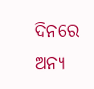ଦିନରେ ଅନ୍ୟ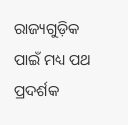ରାଜ୍ୟଗୁଡ଼ିକ ପାଇଁ ମଧ୍ୟ ପଥ ପ୍ରଦର୍ଶକ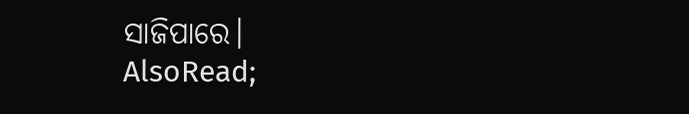ସାଜିପାରେ।
AlsoRead;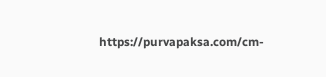https://purvapaksa.com/cm-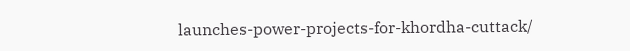launches-power-projects-for-khordha-cuttack/